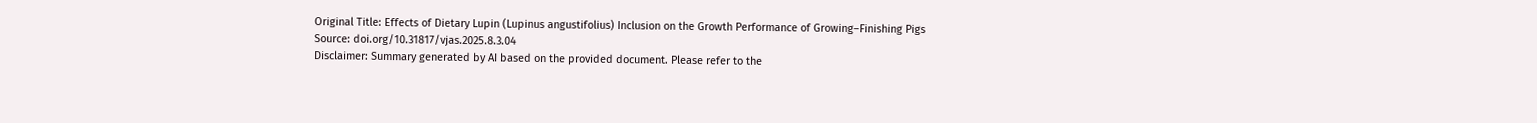Original Title: Effects of Dietary Lupin (Lupinus angustifolius) Inclusion on the Growth Performance of Growing–Finishing Pigs
Source: doi.org/10.31817/vjas.2025.8.3.04
Disclaimer: Summary generated by AI based on the provided document. Please refer to the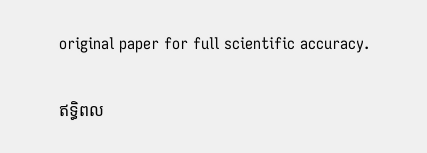original paper for full scientific accuracy.

ឥទ្ធិពល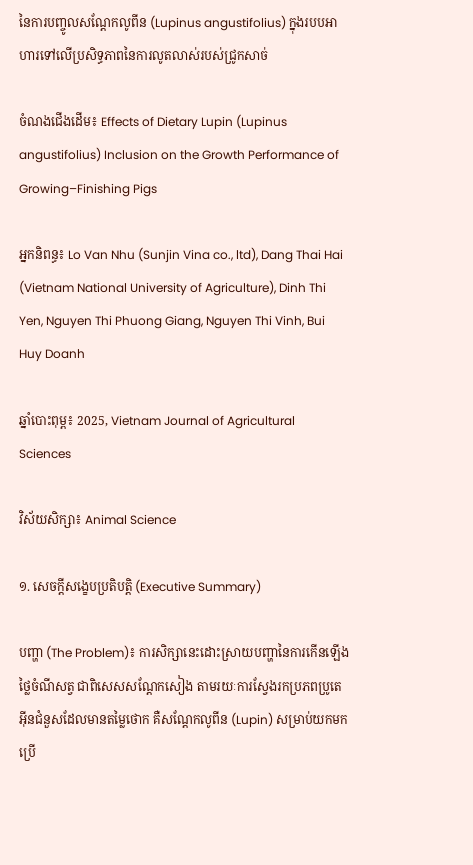នៃការបញ្ចូលសណ្តែកលូពីន (Lupinus angustifolius) ក្នុងរបបអាហារទៅលើប្រសិទ្ធភាពនៃការលូតលាស់របស់ជ្រូកសាច់

ចំណងជើងដើម៖ Effects of Dietary Lupin (Lupinus angustifolius) Inclusion on the Growth Performance of Growing–Finishing Pigs

អ្នកនិពន្ធ៖ Lo Van Nhu (Sunjin Vina co., ltd), Dang Thai Hai (Vietnam National University of Agriculture), Dinh Thi Yen, Nguyen Thi Phuong Giang, Nguyen Thi Vinh, Bui Huy Doanh

ឆ្នាំបោះពុម្ព៖ 2025, Vietnam Journal of Agricultural Sciences

វិស័យសិក្សា៖ Animal Science

១. សេចក្តីសង្ខេបប្រតិបត្តិ (Executive Summary)

បញ្ហា (The Problem)៖ ការសិក្សានេះដោះស្រាយបញ្ហានៃការកើនឡើងថ្លៃចំណីសត្វ ជាពិសេសសណ្តែកសៀង តាមរយៈការស្វែងរកប្រភពប្រូតេអ៊ីនជំនួសដែលមានតម្លៃថោក គឺសណ្តែកលូពីន (Lupin) សម្រាប់យកមកប្រើ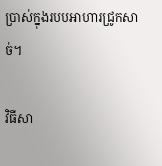ប្រាស់ក្នុងរបបអាហារជ្រូកសាច់។

វិធីសា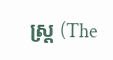ស្ត្រ (The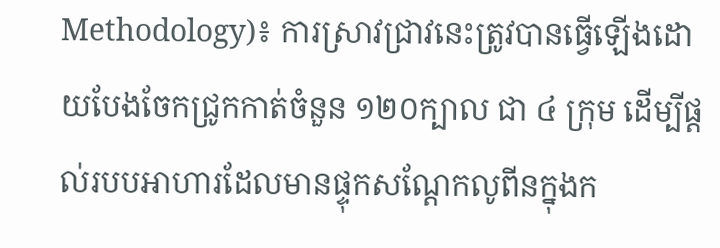Methodology)៖ ការស្រាវជ្រាវនេះត្រូវបានធ្វើឡើងដោយបែងចែកជ្រូកកាត់ចំនួន ១២០ក្បាល ជា ៤ ក្រុម ដើម្បីផ្តល់របបអាហារដែលមានផ្ទុកសណ្តែកលូពីនក្នុងក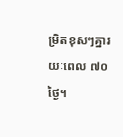ម្រិតខុសៗគ្នារយៈពេល ៧០ថ្ងៃ។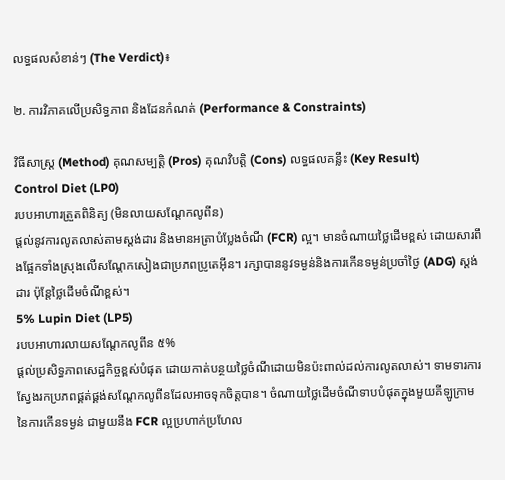លទ្ធផលសំខាន់ៗ (The Verdict)៖

២. ការវិភាគលើប្រសិទ្ធភាព និងដែនកំណត់ (Performance & Constraints)

វិធីសាស្ត្រ (Method) គុណសម្បត្តិ (Pros) គុណវិបត្តិ (Cons) លទ្ធផលគន្លឹះ (Key Result)
Control Diet (LP0)
របបអាហារត្រួតពិនិត្យ (មិនលាយសណ្តែកលូពីន)
ផ្តល់នូវការលូតលាស់តាមស្តង់ដារ និងមានអត្រាបំប្លែងចំណី (FCR) ល្អ។ មានចំណាយថ្លៃដើមខ្ពស់ ដោយសារពឹងផ្អែកទាំងស្រុងលើសណ្តែកសៀងជាប្រភពប្រូតេអ៊ីន។ រក្សាបាននូវទម្ងន់និងការកើនទម្ងន់ប្រចាំថ្ងៃ (ADG) ស្តង់ដារ ប៉ុន្តែថ្លៃដើមចំណីខ្ពស់។
5% Lupin Diet (LP5)
របបអាហារលាយសណ្តែកលូពីន ៥%
ផ្តល់ប្រសិទ្ធភាពសេដ្ឋកិច្ចខ្ពស់បំផុត ដោយកាត់បន្ថយថ្លៃចំណីដោយមិនប៉ះពាល់ដល់ការលូតលាស់។ ទាមទារការស្វែងរកប្រភពផ្គត់ផ្គង់សណ្តែកលូពីនដែលអាចទុកចិត្តបាន។ ចំណាយថ្លៃដើមចំណីទាបបំផុតក្នុងមួយគីឡូក្រាមនៃការកើនទម្ងន់ ជាមួយនឹង FCR ល្អប្រហាក់ប្រហែល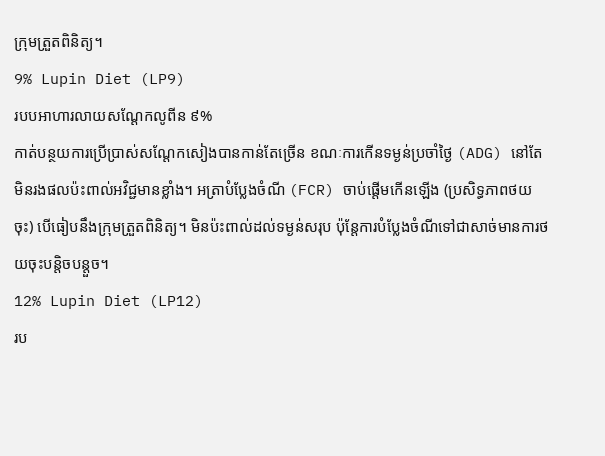ក្រុមត្រួតពិនិត្យ។
9% Lupin Diet (LP9)
របបអាហារលាយសណ្តែកលូពីន ៩%
កាត់បន្ថយការប្រើប្រាស់សណ្តែកសៀងបានកាន់តែច្រើន ខណៈការកើនទម្ងន់ប្រចាំថ្ងៃ (ADG) នៅតែមិនរងផលប៉ះពាល់អវិជ្ជមានខ្លាំង។ អត្រាបំប្លែងចំណី (FCR) ចាប់ផ្តើមកើនឡើង (ប្រសិទ្ធភាពថយចុះ) បើធៀបនឹងក្រុមត្រួតពិនិត្យ។ មិនប៉ះពាល់ដល់ទម្ងន់សរុប ប៉ុន្តែការបំប្លែងចំណីទៅជាសាច់មានការថយចុះបន្តិចបន្តួច។
12% Lupin Diet (LP12)
រប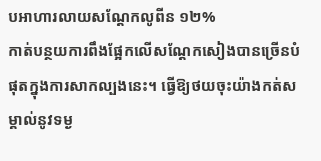បអាហារលាយសណ្តែកលូពីន ១២%
កាត់បន្ថយការពឹងផ្អែកលើសណ្តែកសៀងបានច្រើនបំផុតក្នុងការសាកល្បងនេះ។ ធ្វើឱ្យថយចុះយ៉ាងកត់សម្គាល់នូវទម្ង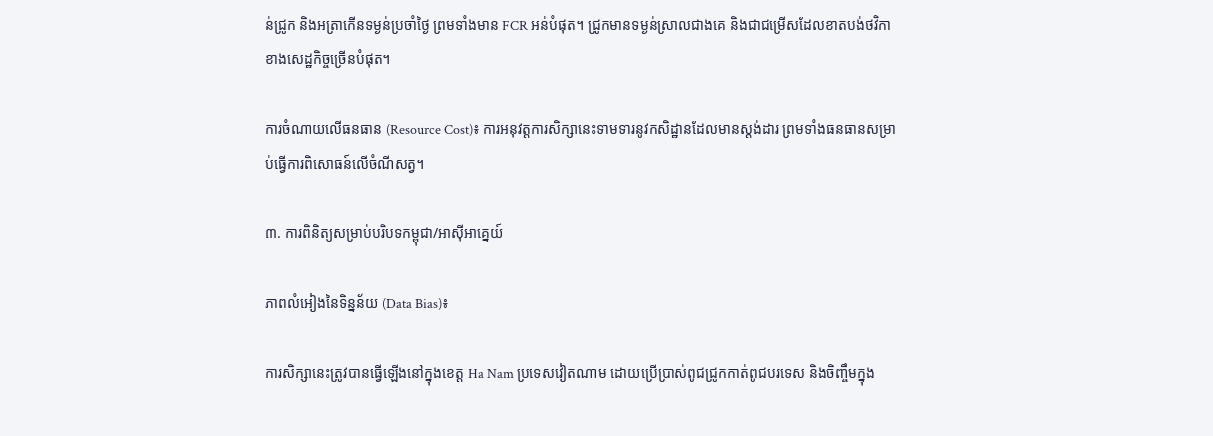ន់ជ្រូក និងអត្រាកើនទម្ងន់ប្រចាំថ្ងៃ ព្រមទាំងមាន FCR អន់បំផុត។ ជ្រូកមានទម្ងន់ស្រាលជាងគេ និងជាជម្រើសដែលខាតបង់ថវិកាខាងសេដ្ឋកិច្ចច្រើនបំផុត។

ការចំណាយលើធនធាន (Resource Cost)៖ ការអនុវត្តការសិក្សានេះទាមទារនូវកសិដ្ឋានដែលមានស្តង់ដារ ព្រមទាំងធនធានសម្រាប់ធ្វើការពិសោធន៍លើចំណីសត្វ។

៣. ការពិនិត្យសម្រាប់បរិបទកម្ពុជា/អាស៊ីអាគ្នេយ៍

ភាពលំអៀងនៃទិន្នន័យ (Data Bias)៖

ការសិក្សានេះត្រូវបានធ្វើឡើងនៅក្នុងខេត្ត Ha Nam ប្រទេសវៀតណាម ដោយប្រើប្រាស់ពូជជ្រូកកាត់ពូជបរទេស និងចិញ្ចឹមក្នុង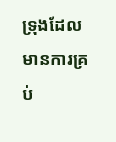ទ្រុងដែលមានការគ្រប់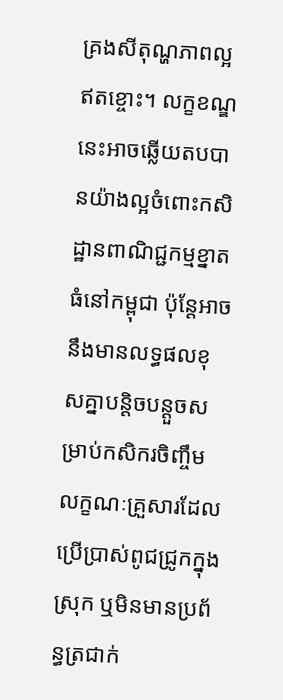គ្រងសីតុណ្ហភាពល្អឥតខ្ចោះ។ លក្ខខណ្ឌនេះអាចឆ្លើយតបបានយ៉ាងល្អចំពោះកសិដ្ឋានពាណិជ្ជកម្មខ្នាតធំនៅកម្ពុជា ប៉ុន្តែអាចនឹងមានលទ្ធផលខុសគ្នាបន្តិចបន្តួចសម្រាប់កសិករចិញ្ចឹមលក្ខណៈគ្រួសារដែលប្រើប្រាស់ពូជជ្រូកក្នុងស្រុក ឬមិនមានប្រព័ន្ធត្រជាក់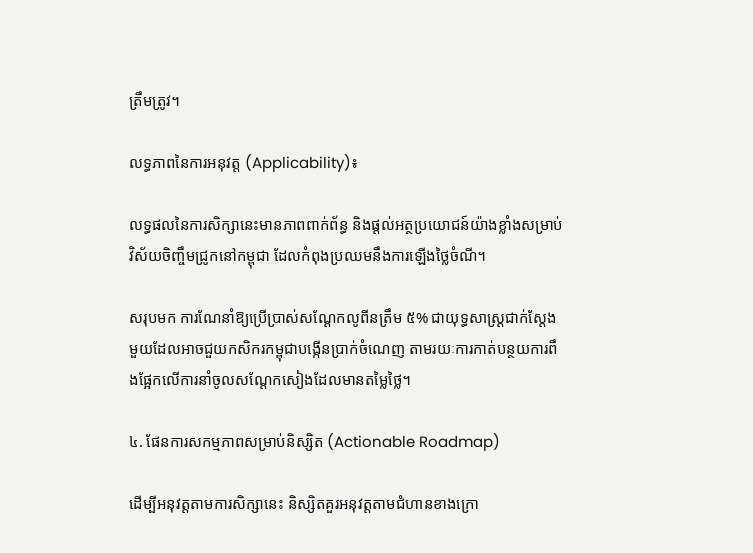ត្រឹមត្រូវ។

លទ្ធភាពនៃការអនុវត្ត (Applicability)៖

លទ្ធផលនៃការសិក្សានេះមានភាពពាក់ព័ន្ធ និងផ្តល់អត្ថប្រយោជន៍យ៉ាងខ្លាំងសម្រាប់វិស័យចិញ្ចឹមជ្រូកនៅកម្ពុជា ដែលកំពុងប្រឈមនឹងការឡើងថ្លៃចំណី។

សរុបមក ការណែនាំឱ្យប្រើប្រាស់សណ្តែកលូពីនត្រឹម ៥% ជាយុទ្ធសាស្ត្រជាក់ស្តែងមួយដែលអាចជួយកសិករកម្ពុជាបង្កើនប្រាក់ចំណេញ តាមរយៈការកាត់បន្ថយការពឹងផ្អែកលើការនាំចូលសណ្តែកសៀងដែលមានតម្លៃថ្លៃ។

៤. ផែនការសកម្មភាពសម្រាប់និស្សិត (Actionable Roadmap)

ដើម្បីអនុវត្តតាមការសិក្សានេះ និស្សិតគួរអនុវត្តតាមជំហានខាងក្រោ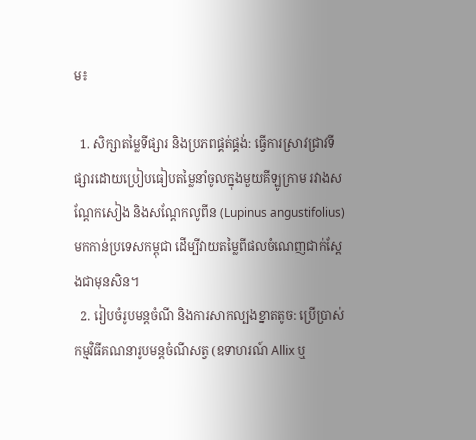ម៖

  1. សិក្សាតម្លៃទីផ្សារ និងប្រភពផ្គត់ផ្គង់: ធ្វើការស្រាវជ្រាវទីផ្សារដោយប្រៀបធៀបតម្លៃនាំចូលក្នុងមួយគីឡូក្រាម រវាងសណ្តែកសៀង និងសណ្តែកលូពីន (Lupinus angustifolius) មកកាន់ប្រទេសកម្ពុជា ដើម្បីវាយតម្លៃពីផលចំណេញជាក់ស្តែងជាមុនសិន។
  2. រៀបចំរូបមន្តចំណី និងការសាកល្បងខ្នាតតូច: ប្រើប្រាស់កម្មវិធីគណនារូបមន្តចំណីសត្វ (ឧទាហរណ៍ Allix ឬ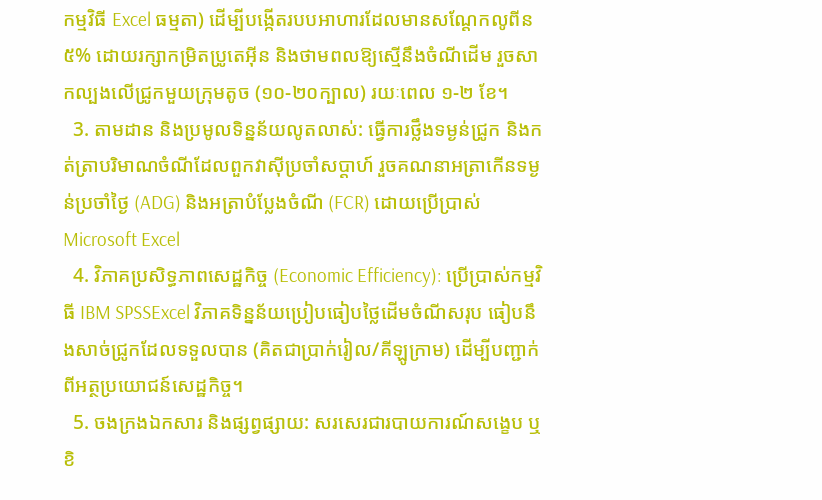កម្មវិធី Excel ធម្មតា) ដើម្បីបង្កើតរបបអាហារដែលមានសណ្តែកលូពីន ៥% ដោយរក្សាកម្រិតប្រូតេអ៊ីន និងថាមពលឱ្យស្មើនឹងចំណីដើម រួចសាកល្បងលើជ្រូកមួយក្រុមតូច (១០-២០ក្បាល) រយៈពេល ១-២ ខែ។
  3. តាមដាន និងប្រមូលទិន្នន័យលូតលាស់: ធ្វើការថ្លឹងទម្ងន់ជ្រូក និងកត់ត្រាបរិមាណចំណីដែលពួកវាស៊ីប្រចាំសប្តាហ៍ រួចគណនាអត្រាកើនទម្ងន់ប្រចាំថ្ងៃ (ADG) និងអត្រាបំប្លែងចំណី (FCR) ដោយប្រើប្រាស់ Microsoft Excel
  4. វិភាគប្រសិទ្ធភាពសេដ្ឋកិច្ច (Economic Efficiency): ប្រើប្រាស់កម្មវិធី IBM SPSSExcel វិភាគទិន្នន័យប្រៀបធៀបថ្លៃដើមចំណីសរុប ធៀបនឹងសាច់ជ្រូកដែលទទួលបាន (គិតជាប្រាក់រៀល/គីឡូក្រាម) ដើម្បីបញ្ជាក់ពីអត្ថប្រយោជន៍សេដ្ឋកិច្ច។
  5. ចងក្រងឯកសារ និងផ្សព្វផ្សាយ: សរសេរជារបាយការណ៍សង្ខេប ឬខិ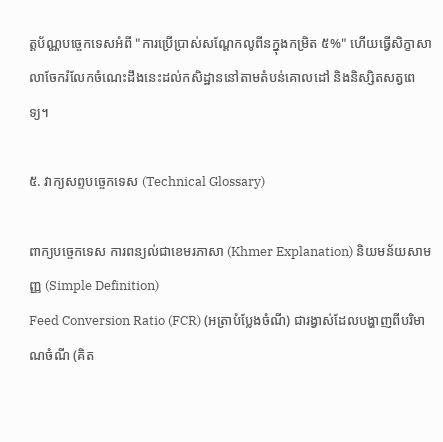ត្តប័ណ្ណបច្ចេកទេសអំពី "ការប្រើប្រាស់សណ្តែកលូពីនក្នុងកម្រិត ៥%" ហើយធ្វើសិក្ខាសាលាចែករំលែកចំណេះដឹងនេះដល់កសិដ្ឋាននៅតាមតំបន់គោលដៅ និងនិស្សិតសត្វពេទ្យ។

៥. វាក្យសព្ទបច្ចេកទេស (Technical Glossary)

ពាក្យបច្ចេកទេស ការពន្យល់ជាខេមរភាសា (Khmer Explanation) និយមន័យសាមញ្ញ (Simple Definition)
Feed Conversion Ratio (FCR) (អត្រាបំប្លែងចំណី) ជារង្វាស់ដែលបង្ហាញពីបរិមាណចំណី (គិត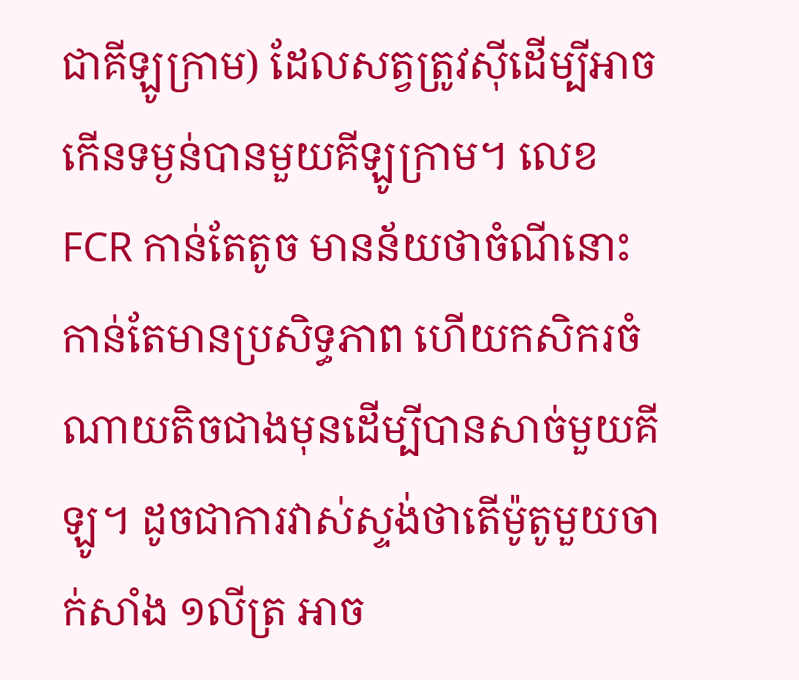ជាគីឡូក្រាម) ដែលសត្វត្រូវស៊ីដើម្បីអាចកើនទម្ងន់បានមួយគីឡូក្រាម។ លេខ FCR កាន់តែតូច មានន័យថាចំណីនោះកាន់តែមានប្រសិទ្ធភាព ហើយកសិករចំណាយតិចជាងមុនដើម្បីបានសាច់មួយគីឡូ។ ដូចជាការវាស់ស្ទង់ថាតើម៉ូតូមួយចាក់សាំង ១លីត្រ អាច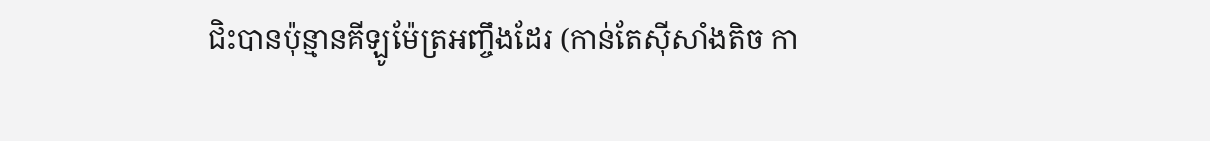ជិះបានប៉ុន្មានគីឡូម៉ែត្រអញ្ចឹងដែរ (កាន់តែស៊ីសាំងតិច កា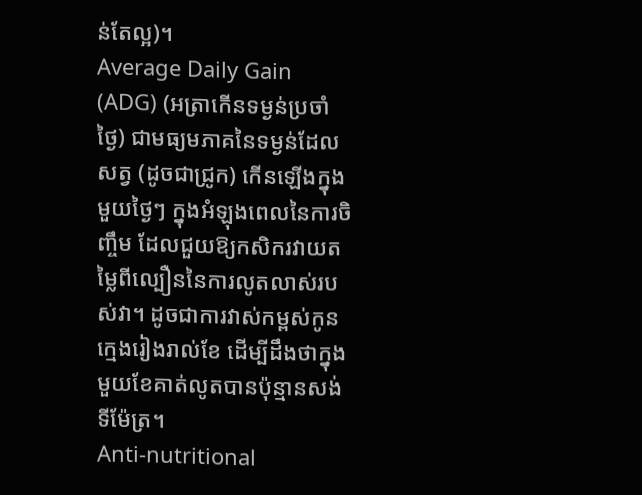ន់តែល្អ)។
Average Daily Gain (ADG) (អត្រាកើនទម្ងន់ប្រចាំថ្ងៃ) ជាមធ្យមភាគនៃទម្ងន់ដែលសត្វ (ដូចជាជ្រូក) កើនឡើងក្នុងមួយថ្ងៃៗ ក្នុងអំឡុងពេលនៃការចិញ្ចឹម ដែលជួយឱ្យកសិករវាយតម្លៃពីល្បឿននៃការលូតលាស់របស់វា។ ដូចជាការវាស់កម្ពស់កូនក្មេងរៀងរាល់ខែ ដើម្បីដឹងថាក្នុងមួយខែគាត់លូតបានប៉ុន្មានសង់ទីម៉ែត្រ។
Anti-nutritional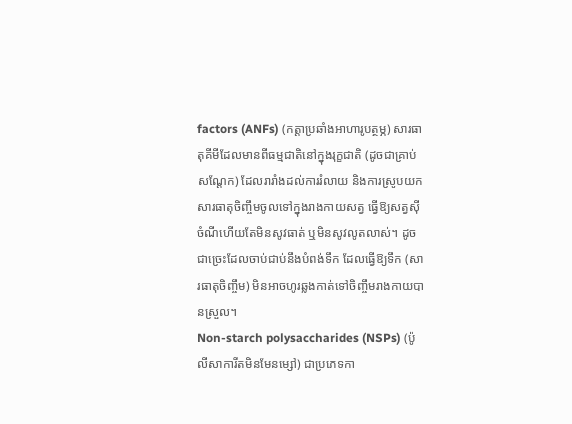factors (ANFs) (កត្តាប្រឆាំងអាហារូបត្ថម្ភ) សារធាតុគីមីដែលមានពីធម្មជាតិនៅក្នុងរុក្ខជាតិ (ដូចជាគ្រាប់សណ្តែក) ដែលរារាំងដល់ការរំលាយ និងការស្រូបយកសារធាតុចិញ្ចឹមចូលទៅក្នុងរាងកាយសត្វ ធ្វើឱ្យសត្វស៊ីចំណីហើយតែមិនសូវធាត់ ឬមិនសូវលូតលាស់។ ដូចជាច្រេះដែលចាប់ជាប់នឹងបំពង់ទឹក ដែលធ្វើឱ្យទឹក (សារធាតុចិញ្ចឹម) មិនអាចហូរឆ្លងកាត់ទៅចិញ្ចឹមរាងកាយបានស្រួល។
Non-starch polysaccharides (NSPs) (ប៉ូលីសាការីតមិនមែនម្សៅ) ជាប្រភេទកា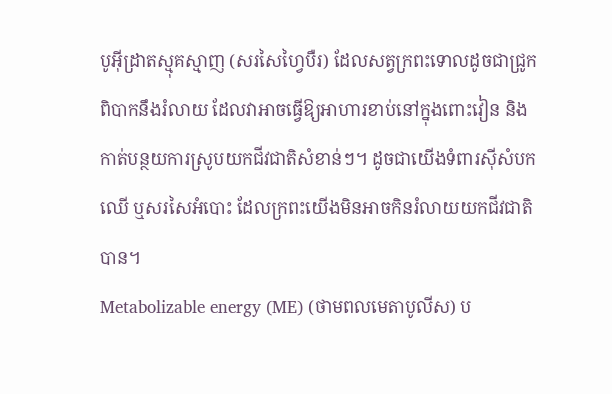បូអ៊ីដ្រាតស្មុគស្មាញ (សរសៃហ្វៃបឺរ) ដែលសត្វក្រពះទោលដូចជាជ្រូកពិបាកនឹងរំលាយ ដែលវាអាចធ្វើឱ្យអាហារខាប់នៅក្នុងពោះវៀន និងកាត់បន្ថយការស្រូបយកជីវជាតិសំខាន់ៗ។ ដូចជាយើងទំពារស៊ីសំបកឈើ ឬសរសៃអំបោះ ដែលក្រពះយើងមិនអាចកិនរំលាយយកជីវជាតិបាន។
Metabolizable energy (ME) (ថាមពលមេតាបូលីស) ប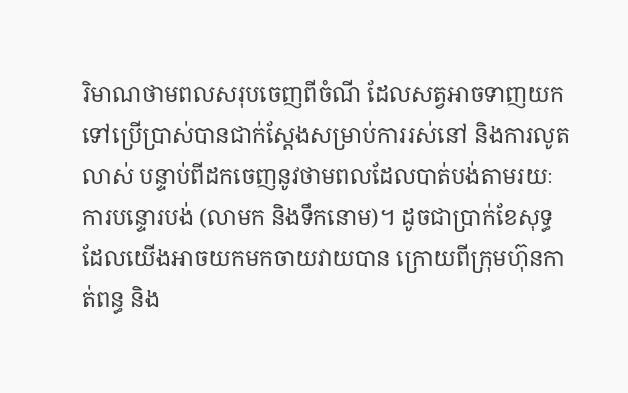រិមាណថាមពលសរុបចេញពីចំណី ដែលសត្វអាចទាញយកទៅប្រើប្រាស់បានជាក់ស្តែងសម្រាប់ការរស់នៅ និងការលូតលាស់ បន្ទាប់ពីដកចេញនូវថាមពលដែលបាត់បង់តាមរយៈការបន្ទោរបង់ (លាមក និងទឹកនោម)។ ដូចជាប្រាក់ខែសុទ្ធដែលយើងអាចយកមកចាយវាយបាន ក្រោយពីក្រុមហ៊ុនកាត់ពន្ធ និង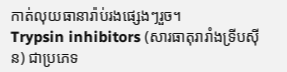កាត់លុយធានារ៉ាប់រងផ្សេងៗរួច។
Trypsin inhibitors (សារធាតុរារាំងទ្រីបស៊ីន) ជាប្រភេទ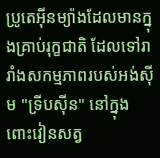ប្រូតេអ៊ីនម្យ៉ាងដែលមានក្នុងគ្រាប់រុក្ខជាតិ ដែលទៅរារាំងសកម្មភាពរបស់អង់ស៊ីម "ទ្រីបស៊ីន" នៅក្នុងពោះវៀនសត្វ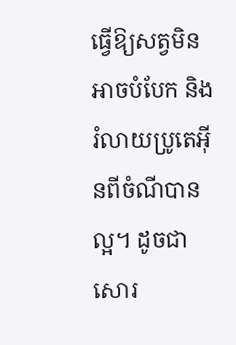ធ្វើឱ្យសត្វមិនអាចបំបែក និងរំលាយប្រូតេអ៊ីនពីចំណីបានល្អ។ ដូចជាសោរ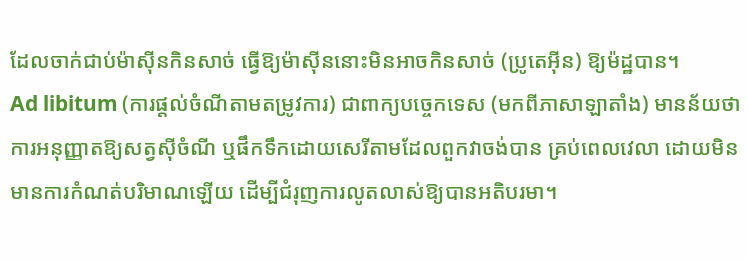ដែលចាក់ជាប់ម៉ាស៊ីនកិនសាច់ ធ្វើឱ្យម៉ាស៊ីននោះមិនអាចកិនសាច់ (ប្រូតេអ៊ីន) ឱ្យម៉ដ្ឋបាន។
Ad libitum (ការផ្តល់ចំណីតាមតម្រូវការ) ជាពាក្យបច្ចេកទេស (មកពីភាសាឡាតាំង) មានន័យថា ការអនុញ្ញាតឱ្យសត្វស៊ីចំណី ឬផឹកទឹកដោយសេរីតាមដែលពួកវាចង់បាន គ្រប់ពេលវេលា ដោយមិនមានការកំណត់បរិមាណឡើយ ដើម្បីជំរុញការលូតលាស់ឱ្យបានអតិបរមា។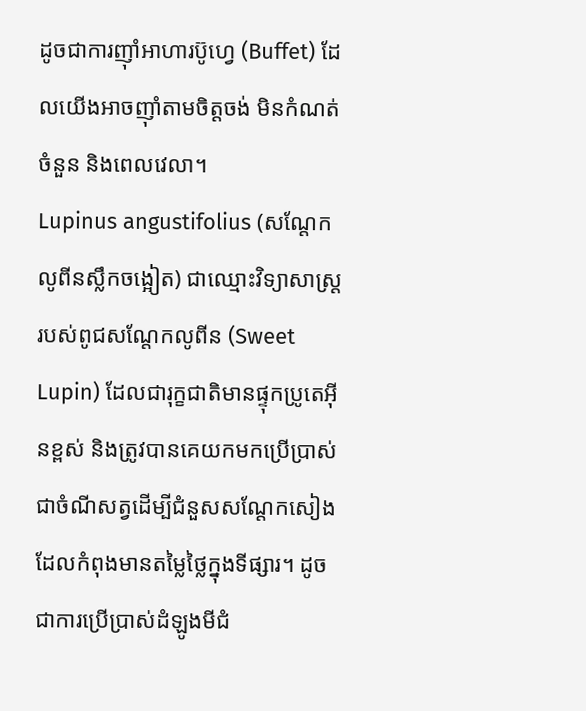ដូចជាការញ៉ាំអាហារប៊ូហ្វេ (Buffet) ដែលយើងអាចញ៉ាំតាមចិត្តចង់ មិនកំណត់ចំនួន និងពេលវេលា។
Lupinus angustifolius (សណ្តែកលូពីនស្លឹកចង្អៀត) ជាឈ្មោះវិទ្យាសាស្ត្ររបស់ពូជសណ្តែកលូពីន (Sweet Lupin) ដែលជារុក្ខជាតិមានផ្ទុកប្រូតេអ៊ីនខ្ពស់ និងត្រូវបានគេយកមកប្រើប្រាស់ជាចំណីសត្វដើម្បីជំនួសសណ្តែកសៀង ដែលកំពុងមានតម្លៃថ្លៃក្នុងទីផ្សារ។ ដូចជាការប្រើប្រាស់ដំឡូងមីជំ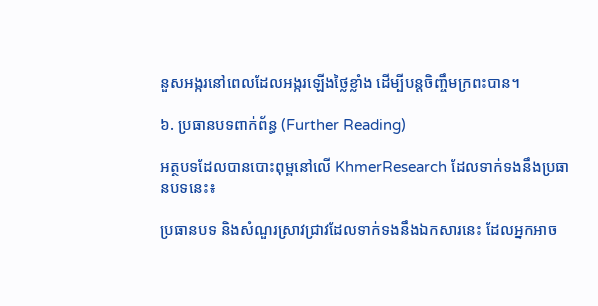នួសអង្ករនៅពេលដែលអង្ករឡើងថ្លៃខ្លាំង ដើម្បីបន្តចិញ្ចឹមក្រពះបាន។

៦. ប្រធានបទពាក់ព័ន្ធ (Further Reading)

អត្ថបទដែលបានបោះពុម្ពនៅលើ KhmerResearch ដែលទាក់ទងនឹងប្រធានបទនេះ៖

ប្រធានបទ និងសំណួរស្រាវជ្រាវដែលទាក់ទងនឹងឯកសារនេះ ដែលអ្នកអាច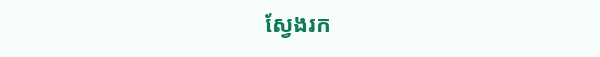ស្វែងរក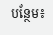បន្ថែម៖